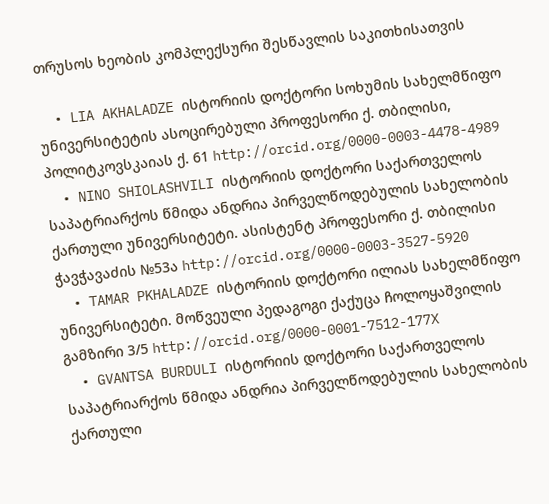თრუსოს ხეობის კომპლექსური შესწავლის საკითხისათვის

  • LIA AKHALADZE ისტორიის დოქტორი სოხუმის სახელმწიფო უნივერსიტეტის ასოცირებული პროფესორი ქ. თბილისი, პოლიტკოვსკაიას ქ. 61 http://orcid.org/0000-0003-4478-4989
  • NINO SHIOLASHVILI ისტორიის დოქტორი საქართველოს საპატრიარქოს წმიდა ანდრია პირველწოდებულის სახელობის ქართული უნივერსიტეტი. ასისტენტ პროფესორი ქ. თბილისი ჭავჭავაძის №53ა http://orcid.org/0000-0003-3527-5920
  • TAMAR PKHALADZE ისტორიის დოქტორი ილიას სახელმწიფო უნივერსიტეტი. მოწვეული პედაგოგი ქაქუცა ჩოლოყაშვილის გამზირი 3/5 http://orcid.org/0000-0001-7512-177X
  • GVANTSA BURDULI ისტორიის დოქტორი საქართველოს საპატრიარქოს წმიდა ანდრია პირველწოდებულის სახელობის ქართული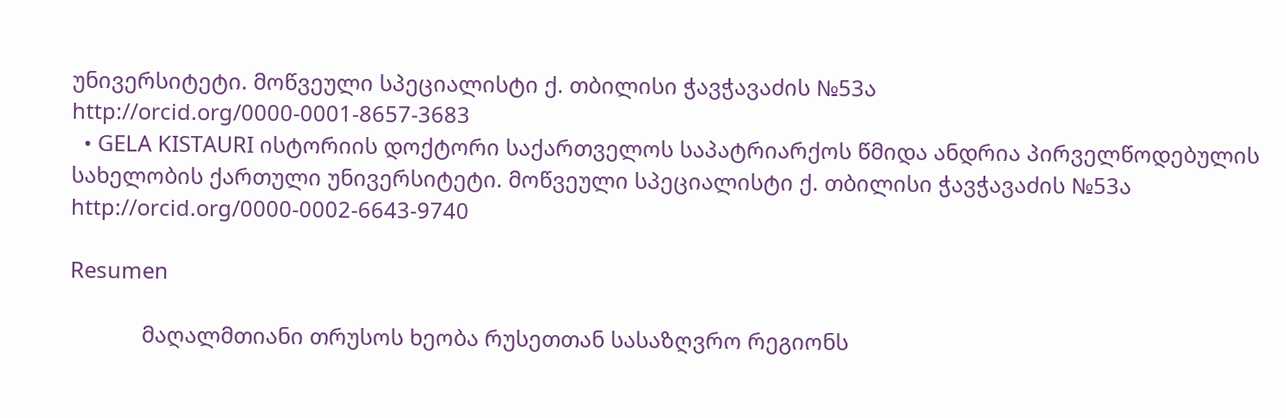უნივერსიტეტი. მოწვეული სპეციალისტი ქ. თბილისი ჭავჭავაძის №53ა http://orcid.org/0000-0001-8657-3683
  • GELA KISTAURI ისტორიის დოქტორი საქართველოს საპატრიარქოს წმიდა ანდრია პირველწოდებულის სახელობის ქართული უნივერსიტეტი. მოწვეული სპეციალისტი ქ. თბილისი ჭავჭავაძის №53ა http://orcid.org/0000-0002-6643-9740

Resumen

            მაღალმთიანი თრუსოს ხეობა რუსეთთან სასაზღვრო რეგიონს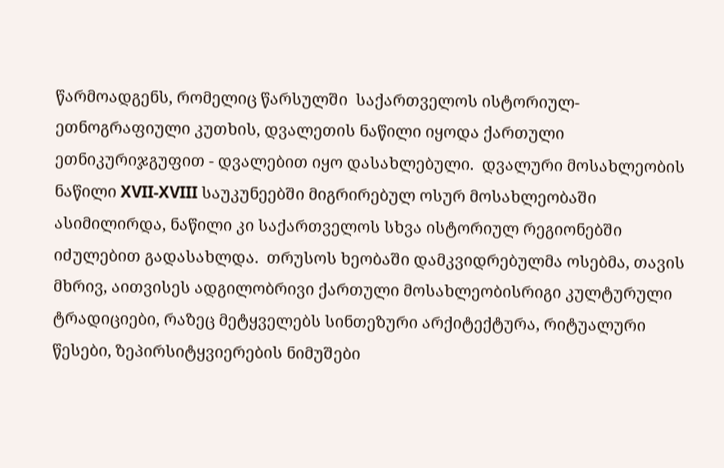წარმოადგენს, რომელიც წარსულში  საქართველოს ისტორიულ-ეთნოგრაფიული კუთხის, დვალეთის ნაწილი იყოდა ქართული ეთნიკურიჯგუფით - დვალებით იყო დასახლებული.  დვალური მოსახლეობის ნაწილი XVII-XVIII საუკუნეებში მიგრირებულ ოსურ მოსახლეობაში ასიმილირდა, ნაწილი კი საქართველოს სხვა ისტორიულ რეგიონებში იძულებით გადასახლდა.  თრუსოს ხეობაში დამკვიდრებულმა ოსებმა, თავის მხრივ, აითვისეს ადგილობრივი ქართული მოსახლეობისრიგი კულტურული ტრადიციები, რაზეც მეტყველებს სინთეზური არქიტექტურა, რიტუალური წესები, ზეპირსიტყვიერების ნიმუშები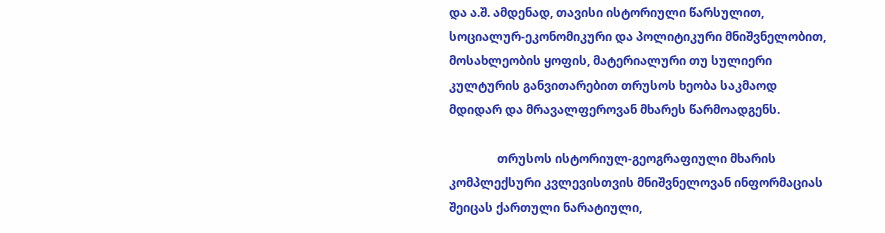და ა.შ. ამდენად, თავისი ისტორიული წარსულით, სოციალურ-ეკონომიკური და პოლიტიკური მნიშვნელობით, მოსახლეობის ყოფის, მატერიალური თუ სულიერი კულტურის განვითარებით თრუსოს ხეობა საკმაოდ მდიდარ და მრავალფეროვან მხარეს წარმოადგენს.

                თრუსოს ისტორიულ-გეოგრაფიული მხარის  კომპლექსური კვლევისთვის მნიშვნელოვან ინფორმაციას შეიცას ქართული ნარატიული,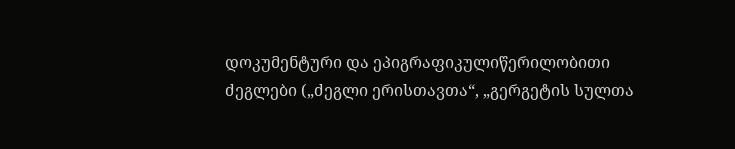დოკუმენტური და ეპიგრაფიკულიწერილობითი ძეგლები („ძეგლი ერისთავთა“, „გერგეტის სულთა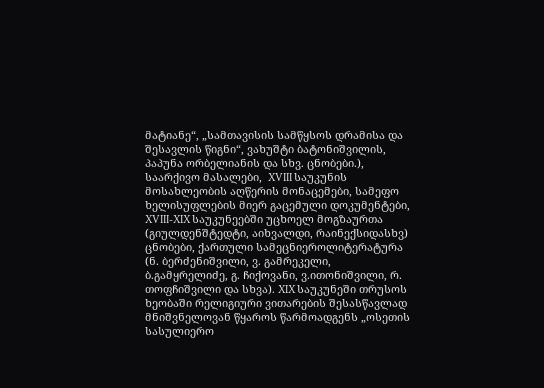მატიანე“, „სამთავისის სამწყსოს დრამისა და შესავლის წიგნი“, ვახუშტი ბატონიშვილის, პაპუნა ორბელიანის და სხვ. ცნობები.), საარქივო მასალები,  XVIII საუკუნის მოსახლეობის აღწერის მონაცემები, სამეფო ხელისუფლების მიერ გაცემული დოკუმენტები, XVIII-XIX საუკუნეებში უცხოელ მოგზაურთა (გიულდენშტედტი, აიხვალდი, რაინექსიდასხვ) ცნობები, ქართული სამეცნიეროლიტერატურა (ნ. ბერძენიშვილი, ვ. გამრეკელი, ბ.გამყრელიძე, გ. ჩიქოვანი, ვ.ითონიშვილი, რ. თოფჩიშვილი და სხვა). XIX საუკუნეში თრუსოს ხეობაში რელიგიური ვითარების შესასწავლად მნიშვნელოვან წყაროს წარმოადგენს „ოსეთის სასულიერო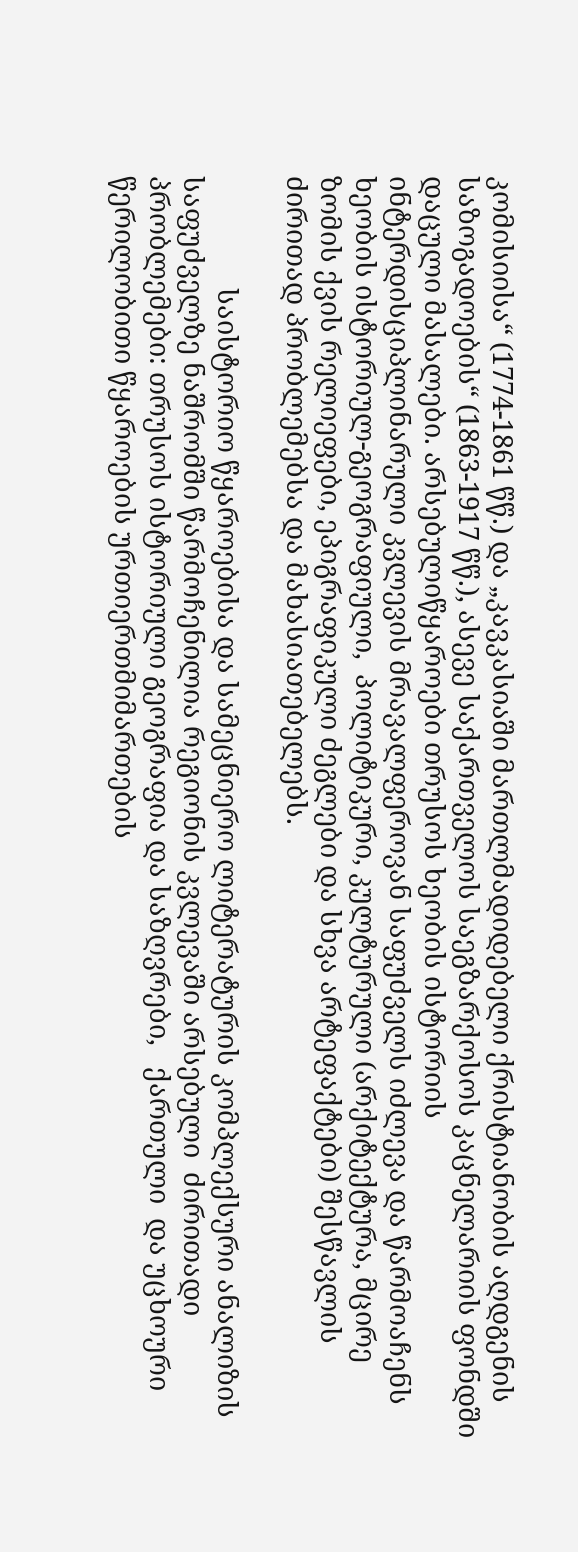კომისიისა“ (1774-1861 წწ.) და „კავკასიაში მართლმადიდებელი ქრისტიანობის აღდგენის საზოგადოების“ (1863-1917 წწ.), ასევე საქართველოს საეგზარქოსოს კაცნელარიის ფონდში დაცული მასალები. არსებულიწყაროები თრუსოს ხეობის ისტორიის ინტერდისციპლინარული კვლევის მრავალფეროვან საფუძველს იძლევა და წარმოაჩენს ხეობის ისტორიულ-გეოგრაფიული,  პოლიტიკური, კულტურული (არქიტექტურა, მცირე ზომის ქვის რელიეფები, ეპიგრაფიკული ძეგლები და სხვა არტეფაქტები) შესწავლის ძირითად პრობლემებსა და მახასიათებელებს.

                საისტორიო წყაროებისა და სამეცნიერო ლიტერატურის კომპლექსური ანალიზის საფუძველზე ნაშრომში წარმოჩენილია რეგიონის კვლევაში არსებული  ძირითადი პრობლემები: თრუსოს ისტორიული გეოგრაფია და საზღვრები,   ქართული  და უცხოური წერილობითი წყაროების ურთიერთმიმართების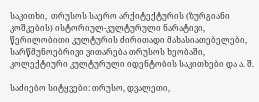საკითხი,  თრუსოს საერო არქიტექტურის (ზურგიანი კოშკების) ისტორიულ-კულტურული ნარატივი,  წერილობითი კულტურის ძირითადი მახასიათებელები,  სარწმუნოებრივი ვითარება თრუსოს ხეობაში, კოლექტიური კულტურული იდენტობის საკითხები და ა. შ.

საძიებო სიტყვები: თრუსო, დვალეთი,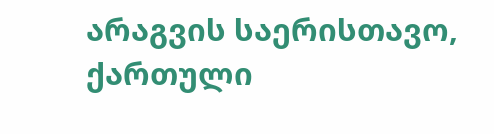არაგვის საერისთავო,  ქართული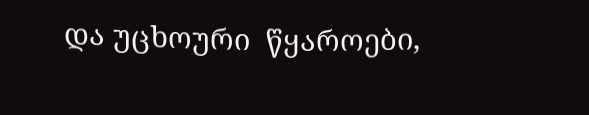და უცხოური  წყაროები,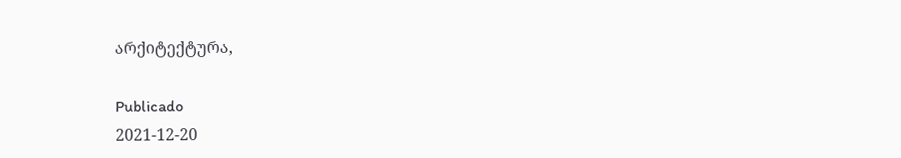არქიტექტურა,

Publicado
2021-12-20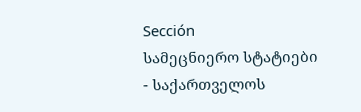Sección
სამეცნიერო სტატიები - საქართველოს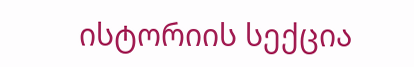ისტორიის სექცია